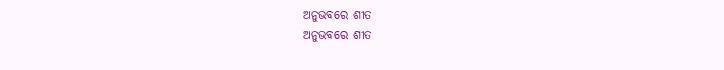ଅନୁଭବରେ ଶୀତ
ଅନୁଭବରେ ଶୀତ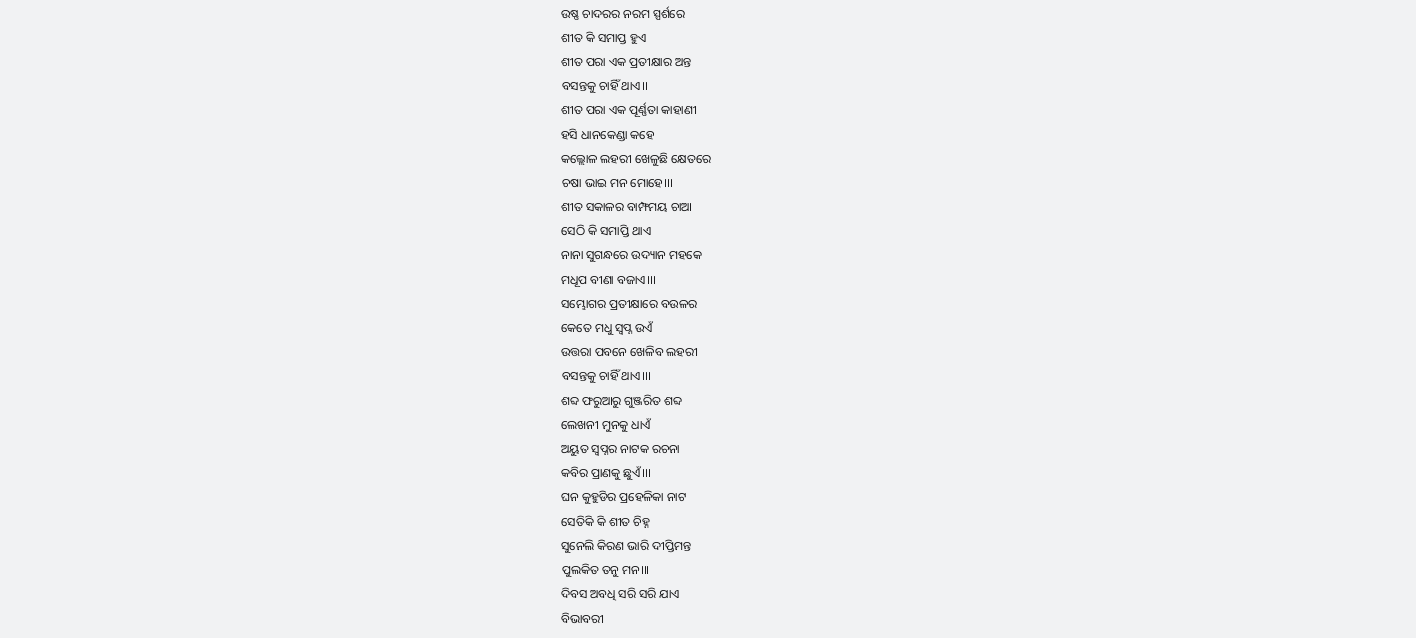ଉଷ୍ଣ ଚାଦରର ନରମ ସ୍ପର୍ଶରେ
ଶୀତ କି ସମାପ୍ତ ହୁଏ
ଶୀତ ପରା ଏକ ପ୍ରତୀକ୍ଷାର ଅନ୍ତ
ବସନ୍ତକୁ ଚାହିଁ ଥାଏ।।
ଶୀତ ପରା ଏକ ପୂର୍ଣ୍ଣତା କାହାଣୀ
ହସି ଧାନକେଣ୍ଡା କହେ
କଲ୍ଲୋଳ ଲହରୀ ଖେଳୁଛି କ୍ଷେତରେ
ଚଷା ଭାଇ ମନ ମୋହେ।।।
ଶୀତ ସକାଳର ବାମ୍ଫମୟ ଚାଆ
ସେଠି କି ସମାପ୍ତି ଥାଏ
ନାନା ସୁଗନ୍ଧରେ ଉଦ୍ୟାନ ମହକେ
ମଧୂପ ବୀଣା ବଜାଏ।।।
ସମ୍ଭୋଗର ପ୍ରତୀକ୍ଷାରେ ବଉଳର
କେତେ ମଧୁ ସ୍ବପ୍ନ ଉଏଁ
ଉତ୍ତରା ପବନେ ଖେଳିବ ଲହରୀ
ବସନ୍ତକୁ ଚାହିଁ ଥାଏ।।।
ଶବ୍ଦ ଫରୁଆରୁ ଗୁଞ୍ଜରିତ ଶବ୍ଦ
ଲେଖନୀ ମୁନକୁ ଧାଏଁ
ଅୟୁତ ସ୍ବପ୍ନର ନାଟକ ରଚନା
କବିର ପ୍ରାଣକୁ ଛୁଏଁ।।।
ଘନ କୁହୁଡିର ପ୍ରହେଳିକା ନାଟ
ସେତିକି କି ଶୀତ ଚିହ୍ନ
ସୁନେଲି କିରଣ ଭାରି ଦୀପ୍ତିମନ୍ତ
ପୁଲକିତ ତନୁ ମନ।।।
ଦିବସ ଅବଧି ସରି ସରି ଯାଏ
ବିଭାବରୀ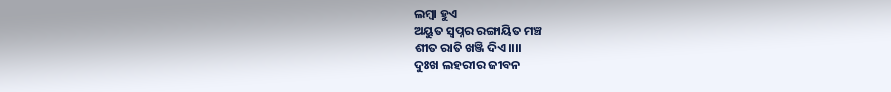ଲମ୍ବା ହୁଏ
ଅୟୁତ ସ୍ବପ୍ନର ରଙ୍ଗାୟିତ ମଞ୍ଚ
ଶୀତ ରାତି ଖଞ୍ଜି ଦିଏ।।।।
ଦୁଃଖ ଲହରୀର ଜୀବନ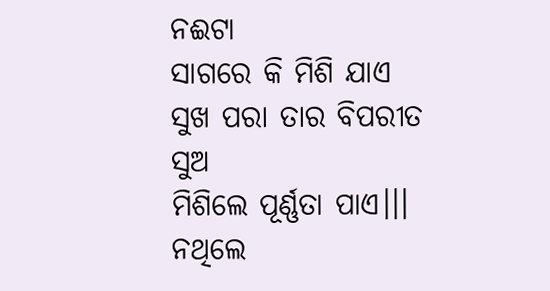ନଈଟା
ସାଗରେ କି ମିଶି ଯାଏ
ସୁଖ ପରା ତାର ବିପରୀତ ସୁଅ
ମିଶିଲେ ପୂର୍ଣ୍ଣତା ପାଏ।।।
ନଥିଲେ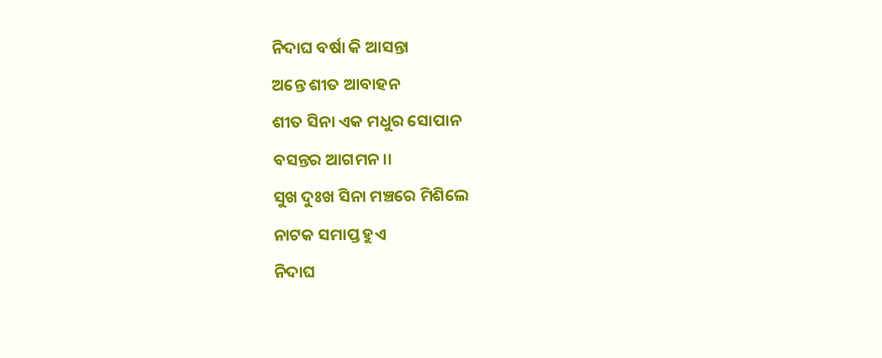ନିଦାଘ ବର୍ଷା କି ଆସନ୍ତା
ଅନ୍ତେ ଶୀତ ଆବାହନ
ଶୀତ ସିନା ଏକ ମଧୁର ସୋପାନ
ବସନ୍ତର ଆଗମନ।।
ସୁଖ ଦୁଃଖ ସିନା ମଞ୍ଚରେ ମିଶିଲେ
ନାଟକ ସମାପ୍ତ ହୁଏ
ନିଦାଘ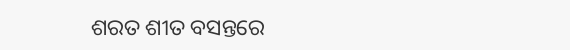ଶରତ ଶୀତ ବସନ୍ତରେ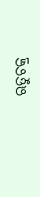ଋତୁଚକ୍ର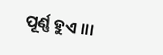ପୂର୍ଣ୍ଣ ହୁଏ ।।।